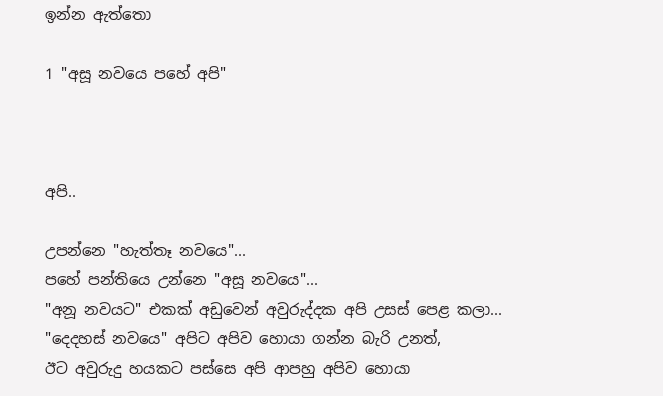ඉන්න ඇත්තො

1 "අසූ නවයෙ පහේ අපි"



අපි..

උපන්නෙ "හැත්තෑ නවයෙ"...
පහේ පන්තියෙ උන්නෙ "අසූ නවයෙ"...
"අනූ නවයට" එකක් අඩුවෙන් අවුරුද්දක අපි උසස් පෙළ කලා...
"දෙදහස් නවයෙ" අපිට අපිව හොයා ගන්න බැරි උනත්,
ඊට අවුරුදු හයකට පස්සෙ අපි ආපහු අපිව හොයා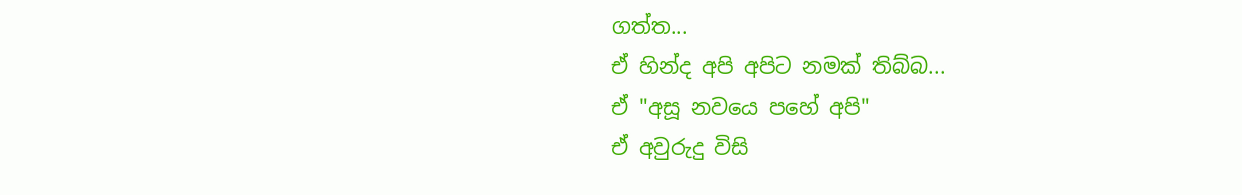ගත්ත...
ඒ හින්ද අපි අපිට නමක් තිබ්බ...
ඒ "අසූ නවයෙ පහේ අපි"
ඒ අවුරුදු විසි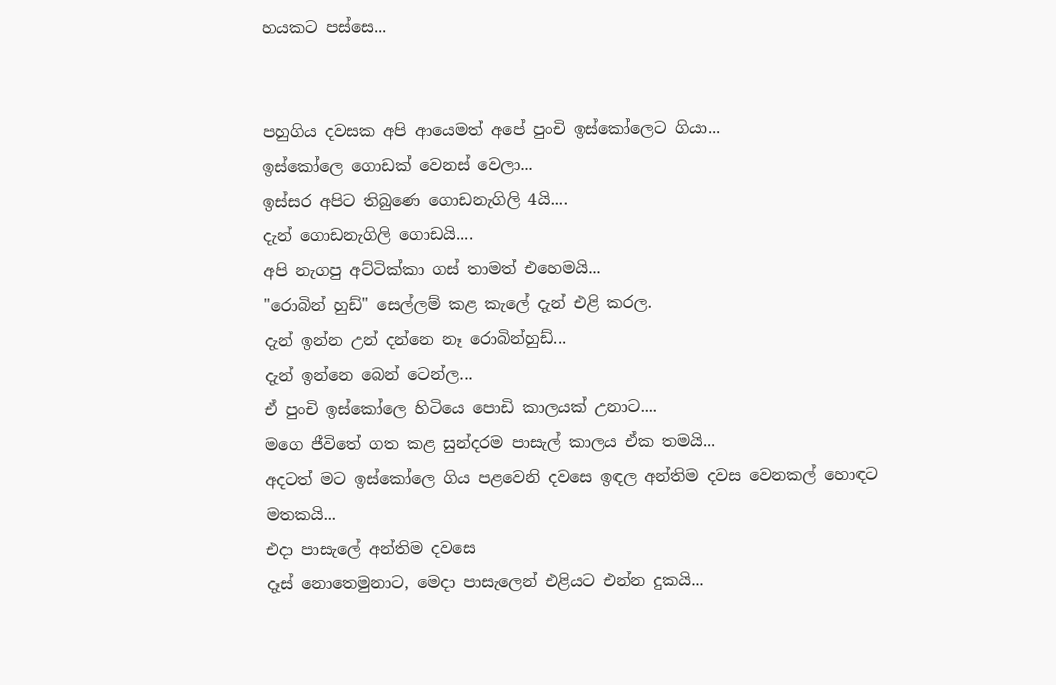හයකට පස්සෙ...


පහුගිය දවසක අපි ආයෙමත් අපේ පුංචි ඉස්කෝලෙට ගියා...
ඉස්කෝලෙ ගොඩක් වෙනස් වෙලා...
ඉස්සර අපිට තිබුණෙ ගොඩනැගිලි 4යි....
දැන් ගොඩනැගිලි ගොඩයි....
අපි නැගපු අට්ටික්කා ගස් තාමත් එහෙමයි...
"රොබින් හුඩ්" සෙල්ලම් කළ කැලේ දැන් එළි කරල.
දැන් ඉන්න උන් දන්නෙ නෑ රොබින්හුඩ්...
දැන් ඉන්නෙ බෙන් ටෙන්ල...
ඒ පුංචි ඉස්කෝලෙ හිටියෙ පොඩි කාලයක් උනාට....
මගෙ ජීවිතේ ගත කළ සුන්දරම පාසැල් කාලය ඒක තමයි...
අදටත් මට ඉස්කෝලෙ ගිය පළවෙනි දවසෙ ඉඳල අන්තිම දවස වෙනකල් හොඳට මතකයි...
එදා පාසැලේ අන්තිම දවසෙ
දෑස් නොතෙමුනාට, මෙදා පාසැලෙන් එළියට එන්න දුකයි...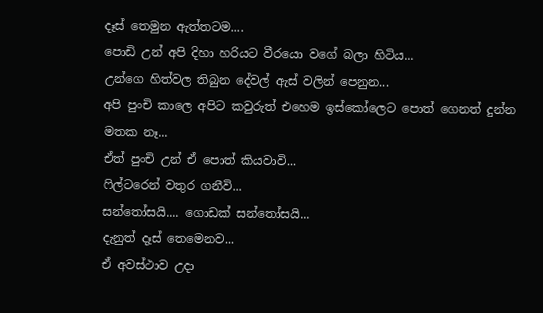දෑස් තෙමුන ඇත්තටම....
පොඩි උන් අපි දිහා හරියට වීරයො වගේ බලා හිටිය...
උන්ගෙ හිත්වල තිබුන දේවල් ඇස් වලින් පෙනුන...
අපි පුංචි කාලෙ අපිට කවුරුත් එහෙම ඉස්කෝලෙට පොත් ගෙනත් දුන්න මතක නෑ...
ඒත් පුංචි උන් ඒ පොත් කියවාවි...
ෆිල්ටරෙන් වතුර ගනීවි...
සන්තෝසයි.... ගොඩක් සන්තෝසයි...
දැනුත් දෑස් තෙමෙනව...
ඒ අවස්ථාව උදා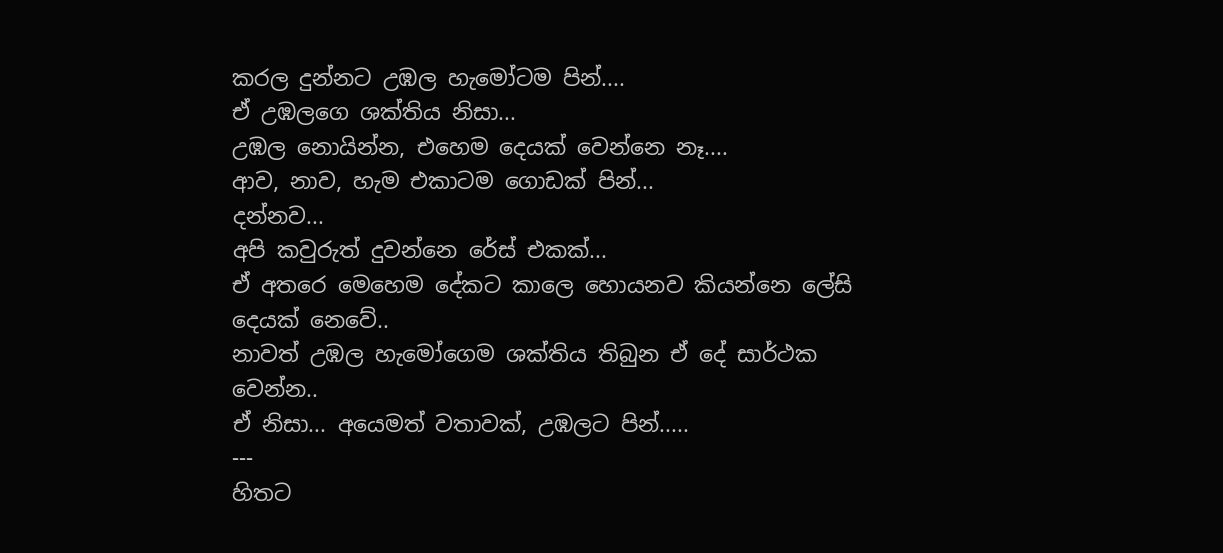කරල දුන්නට උඹල හැමෝටම පින්....
ඒ උඹලගෙ ශක්තිය නිසා...
උඹල නොයින්න, එහෙම දෙයක් වෙන්නෙ නෑ....
ආව, නාව, හැම එකාටම ගොඩක් පින්...
දන්නව...
අපි කවුරුත් දුවන්නෙ රේස් එකක්...
ඒ අතරෙ මෙහෙම දේකට කාලෙ හොයනව කියන්නෙ ලේසි දෙයක් නෙවේ..
නාවත් උඹල හැමෝගෙම ශක්තිය තිබුන ඒ දේ සාර්ථක වෙන්න..
ඒ නිසා... අයෙමත් වතාවක්, උඹලට පින්.....
---
හිතට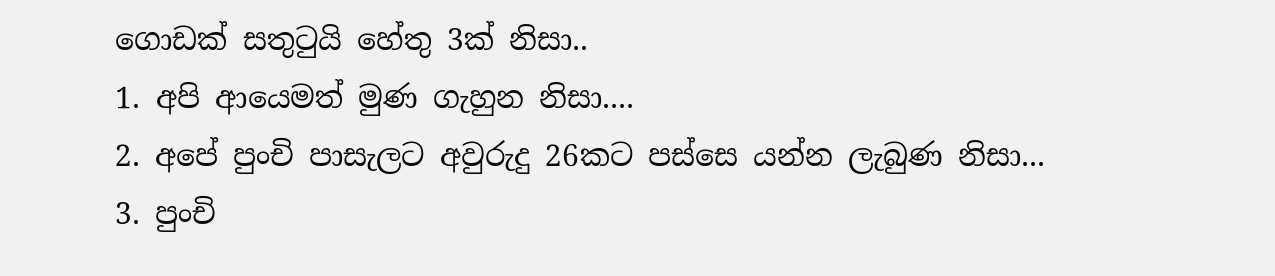ගොඩක් සතුටුයි හේතු 3ක් නිසා..
1. අපි ආයෙමත් මුණ ගැහුන නිසා....
2. අපේ පුංචි පාසැලට අවුරුදු 26කට පස්සෙ යන්න ලැබුණ නිසා...
3. පුංචි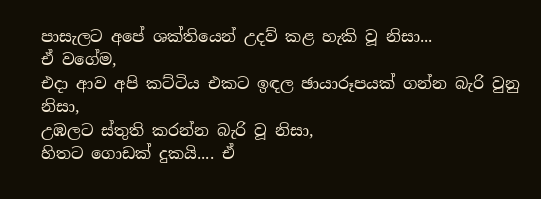පාසැලට අපේ ශක්තියෙන් උදව් කළ හැකි වූ නිසා...
ඒ වගේම,
එදා ආව අපි කට්ටිය එකට ඉඳල ඡායාරූපයක් ගන්න බැරි වුනු නිසා,
උඹලට ස්තුති කරන්න බැරි වූ නිසා,
හිතට ගොඩක් දුකයි.... ඒ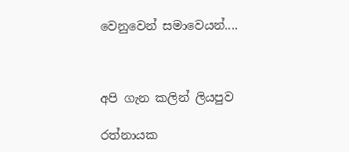වෙනුවෙන් සමාවෙයන්....



අපි ගැන කලින් ලියපුව

රත්නායක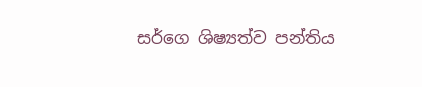ස‍ර්ගෙ ශිෂ්‍යත්ව පන්තිය